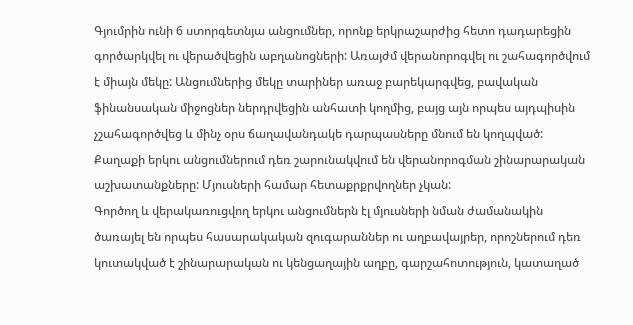Գյումրին ունի 6 ստորգետնյա անցումներ, որոնք երկրաշարժից հետո դադարեցին գործարկվել ու վերածվեցին աբղանոցների: Առայժմ վերանորոգվել ու շահագործվում է միայն մեկը: Անցումներից մեկը տարիներ առաջ բարեկարգվեց, բավական ֆինանսական միջոցներ ներդրվեցին անհատի կողմից, բայց այն որպես այդպիսին չշահագործվեց և մինչ օրս ճաղավանդակե դարպասները մնում են կողպված: Քաղաքի երկու անցումներում դեռ շարունակվում են վերանորոգման շինարարական աշխատանքները: Մյուսների համար հետաքրքրվողներ չկան:
Գործող և վերակառուցվող երկու անցումներն էլ մյուսների նման ժամանակին ծառայել են որպես հասարակական զուգարաններ ու աղբավայրեր, որոշներում դեռ կուտակված է շինարարական ու կենցաղային աղբը, գարշահոտություն, կատաղած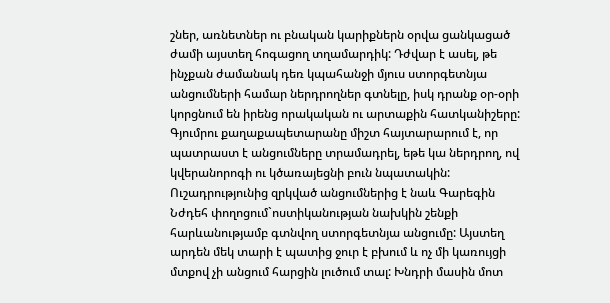շներ, առնետներ ու բնական կարիքներն օրվա ցանկացած ժամի այստեղ հոգացող տղամարդիկ: Դժվար է ասել, թե ինչքան ժամանակ դեռ կպահանջի մյուս ստորգետնյա անցումների համար ներդրողներ գտնելը, իսկ դրանք օր-օրի կորցնում են իրենց որակական ու արտաքին հատկանիշերը:
Գյումրու քաղաքապետարանը միշտ հայտարարում է, որ պատրաստ է անցումները տրամադրել, եթե կա ներդրող, ով կվերանորոգի ու կծառայեցնի բուն նպատակին: Ուշադրությունից զրկված անցումներից է նաև Գարեգին Նժդեհ փողոցում`ոստիկանության նախկին շենքի հարևանությամբ գտնվող ստորգետնյա անցումը: Այստեղ արդեն մեկ տարի է պատից ջուր է բխում և ոչ մի կառույցի մտքով չի անցում հարցին լուծում տալ: Խնդրի մասին մոտ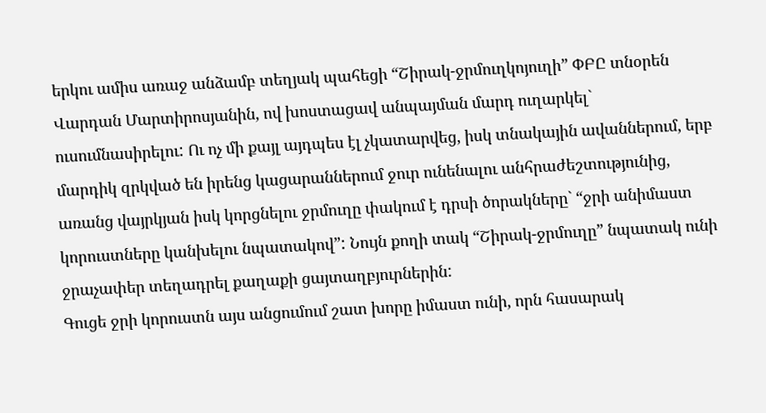երկու ամիս առաջ անձամբ տեղյակ պահեցի “Շիրակ-ջրմուղկոյուղի” ՓԲԸ տնօրեն Վարդան Մարտիրոսյանին, ով խոստացավ անպայման մարդ ուղարկել` ուսումնասիրելու: Ու ոչ մի քայլ այդպես էլ չկատարվեց, իսկ տնակային ավաններում, երբ մարդիկ զրկված են իրենց կացարաններում ջուր ունենալու անհրաժեշտությունից, առանց վայրկյան իսկ կորցնելու ջրմուղը փակում է դրսի ծորակները` “ջրի անիմաստ կորուստները կանխելու նպատակով”: Նույն քողի տակ “Շիրակ-ջրմուղը” նպատակ ունի ջրաչափեր տեղադրել քաղաքի ցայտաղբյուրներին:
Գուցե ջրի կորուստն այս անցումում շատ խորը իմաստ ունի, որն հասարակ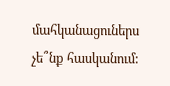մահկանացուներս չե՞նք հասկանում: